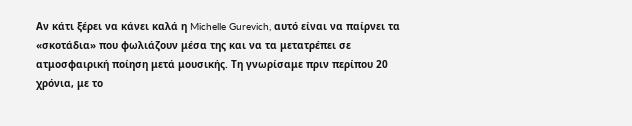Αν κάτι ξέρει να κάνει καλά η Michelle Gurevich, αυτό είναι να παίρνει τα «σκοτάδια» που φωλιάζουν μέσα της και να τα μετατρέπει σε ατμοσφαιρική ποίηση μετά μουσικής. Τη γνωρίσαμε πριν περίπου 20 χρόνια, με το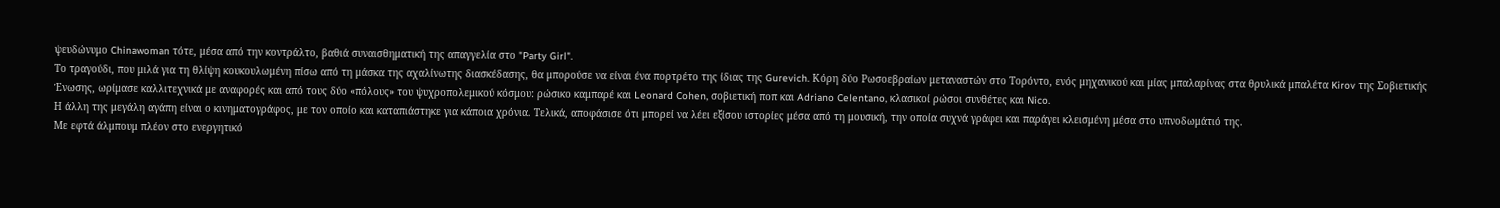ψευδώνυμο Chinawoman τότε, μέσα από την κοντράλτο, βαθιά συναισθηματική της απαγγελία στο "Party Girl".
Το τραγούδι, που μιλά για τη θλίψη κουκουλωμένη πίσω από τη μάσκα της αχαλίνωτης διασκέδασης, θα μπορούσε να είναι ένα πορτρέτο της ίδιας της Gurevich. Κόρη δύο Ρωσοεβραίων μεταναστών στο Τορόντο, ενός μηχανικού και μίας μπαλαρίνας στα θρυλικά μπαλέτα Kirov της Σοβιετικής Ένωσης, ωρίμασε καλλιτεχνικά με αναφορές και από τους δύο «πόλους» του ψυχροπολεμικού κόσμου: ρώσικο καμπαρέ και Leonard Cohen, σοβιετική ποπ και Adriano Celentano, κλασικοί ρώσοι συνθέτες και Nico.
Η άλλη της μεγάλη αγάπη είναι ο κινηματογράφος, με τον οποίο και καταπιάστηκε για κάποια χρόνια. Τελικά, αποφάσισε ότι μπορεί να λέει εξίσου ιστορίες μέσα από τη μουσική, την οποία συχνά γράφει και παράγει κλεισμένη μέσα στο υπνοδωμάτιό της.
Με εφτά άλμπουμ πλέον στο ενεργητικό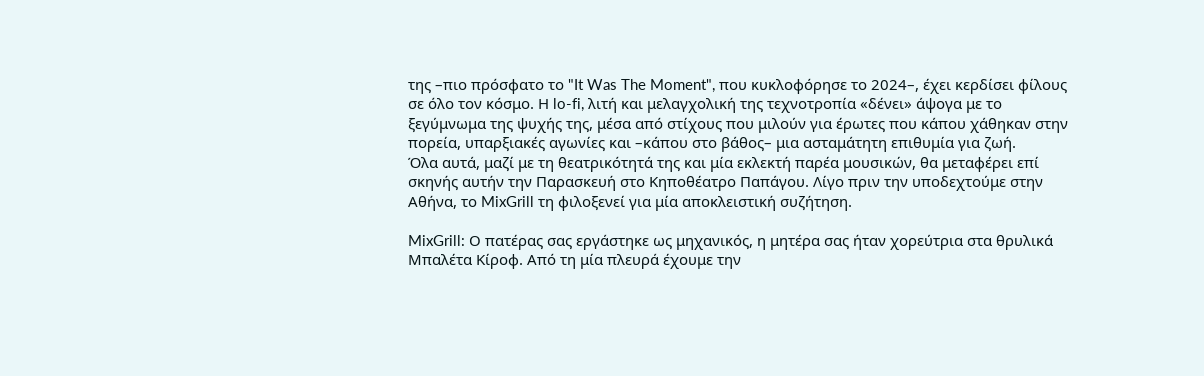της –πιο πρόσφατο το "It Was The Moment", που κυκλοφόρησε το 2024–, έχει κερδίσει φίλους σε όλο τον κόσμο. Η lo-fi, λιτή και μελαγχολική της τεχνοτροπία «δένει» άψογα με το ξεγύμνωμα της ψυχής της, μέσα από στίχους που μιλούν για έρωτες που κάπου χάθηκαν στην πορεία, υπαρξιακές αγωνίες και –κάπου στο βάθος– μια ασταμάτητη επιθυμία για ζωή.
Όλα αυτά, μαζί με τη θεατρικότητά της και μία εκλεκτή παρέα μουσικών, θα μεταφέρει επί σκηνής αυτήν την Παρασκευή στο Κηποθέατρο Παπάγου. Λίγο πριν την υποδεχτούμε στην Αθήνα, το MixGrill τη φιλοξενεί για μία αποκλειστική συζήτηση.

MixGrill: Ο πατέρας σας εργάστηκε ως μηχανικός, η μητέρα σας ήταν χορεύτρια στα θρυλικά Μπαλέτα Κίροφ. Από τη μία πλευρά έχουμε την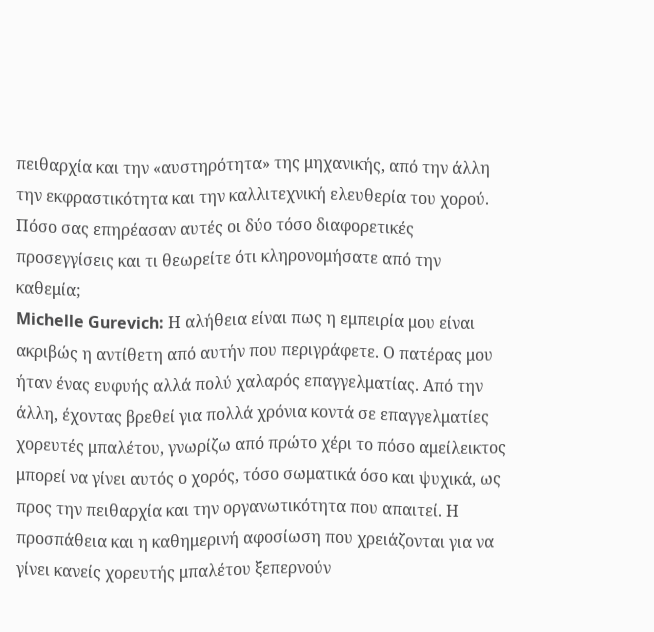πειθαρχία και την «αυστηρότητα» της μηχανικής, από την άλλη την εκφραστικότητα και την καλλιτεχνική ελευθερία του χορού. Πόσο σας επηρέασαν αυτές οι δύο τόσο διαφορετικές προσεγγίσεις και τι θεωρείτε ότι κληρονομήσατε από την καθεμία;
Michelle Gurevich: Η αλήθεια είναι πως η εμπειρία μου είναι ακριβώς η αντίθετη από αυτήν που περιγράφετε. Ο πατέρας μου ήταν ένας ευφυής αλλά πολύ χαλαρός επαγγελματίας. Από την άλλη, έχοντας βρεθεί για πολλά χρόνια κοντά σε επαγγελματίες χορευτές μπαλέτου, γνωρίζω από πρώτο χέρι το πόσο αμείλεικτος μπορεί να γίνει αυτός ο χορός, τόσο σωματικά όσο και ψυχικά, ως προς την πειθαρχία και την οργανωτικότητα που απαιτεί. Η προσπάθεια και η καθημερινή αφοσίωση που χρειάζονται για να γίνει κανείς χορευτής μπαλέτου ξεπερνούν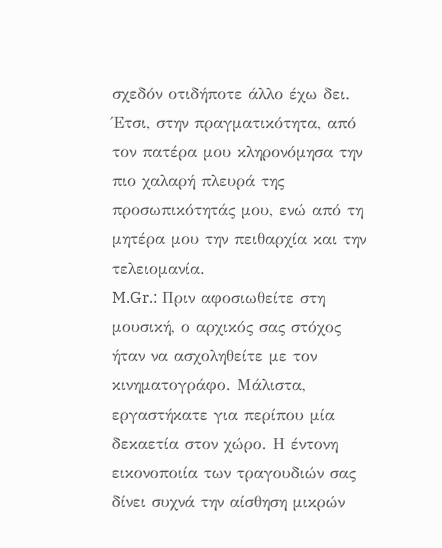σχεδόν οτιδήποτε άλλο έχω δει. Έτσι, στην πραγματικότητα, από τον πατέρα μου κληρονόμησα την πιο χαλαρή πλευρά της προσωπικότητάς μου, ενώ από τη μητέρα μου την πειθαρχία και την τελειομανία.
M.Gr.: Πριν αφοσιωθείτε στη μουσική, ο αρχικός σας στόχος ήταν να ασχοληθείτε με τον κινηματογράφο. Μάλιστα, εργαστήκατε για περίπου μία δεκαετία στον χώρο. Η έντονη εικονοποιία των τραγουδιών σας δίνει συχνά την αίσθηση μικρών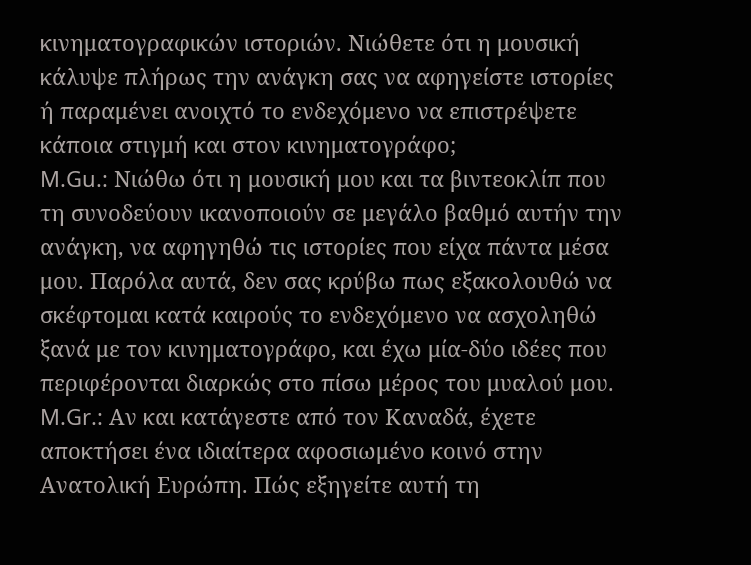κινηματογραφικών ιστοριών. Νιώθετε ότι η μουσική κάλυψε πλήρως την ανάγκη σας να αφηγείστε ιστορίες ή παραμένει ανοιχτό το ενδεχόμενο να επιστρέψετε κάποια στιγμή και στον κινηματογράφο;
M.Gu.: Νιώθω ότι η μουσική μου και τα βιντεοκλίπ που τη συνοδεύουν ικανοποιούν σε μεγάλο βαθμό αυτήν την ανάγκη, να αφηγηθώ τις ιστορίες που είχα πάντα μέσα μου. Παρόλα αυτά, δεν σας κρύβω πως εξακολουθώ να σκέφτομαι κατά καιρούς το ενδεχόμενο να ασχοληθώ ξανά με τον κινηματογράφο, και έχω μία-δύο ιδέες που περιφέρονται διαρκώς στο πίσω μέρος του μυαλού μου.
M.Gr.: Αν και κατάγεστε από τον Καναδά, έχετε αποκτήσει ένα ιδιαίτερα αφοσιωμένο κοινό στην Ανατολική Ευρώπη. Πώς εξηγείτε αυτή τη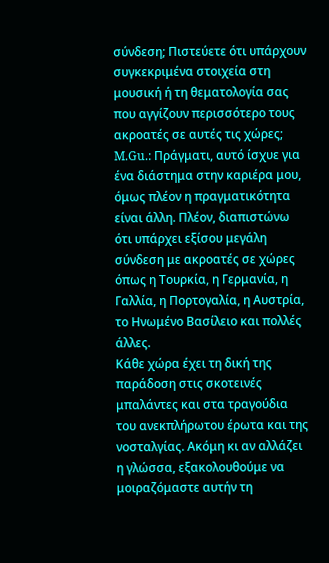σύνδεση; Πιστεύετε ότι υπάρχουν συγκεκριμένα στοιχεία στη μουσική ή τη θεματολογία σας που αγγίζουν περισσότερο τους ακροατές σε αυτές τις χώρες;
M.Gu.: Πράγματι, αυτό ίσχυε για ένα διάστημα στην καριέρα μου, όμως πλέον η πραγματικότητα είναι άλλη. Πλέον, διαπιστώνω ότι υπάρχει εξίσου μεγάλη σύνδεση με ακροατές σε χώρες όπως η Τουρκία, η Γερμανία, η Γαλλία, η Πορτογαλία, η Αυστρία, το Ηνωμένο Βασίλειο και πολλές άλλες.
Κάθε χώρα έχει τη δική της παράδοση στις σκοτεινές μπαλάντες και στα τραγούδια του ανεκπλήρωτου έρωτα και της νοσταλγίας. Ακόμη κι αν αλλάζει η γλώσσα, εξακολουθούμε να μοιραζόμαστε αυτήν τη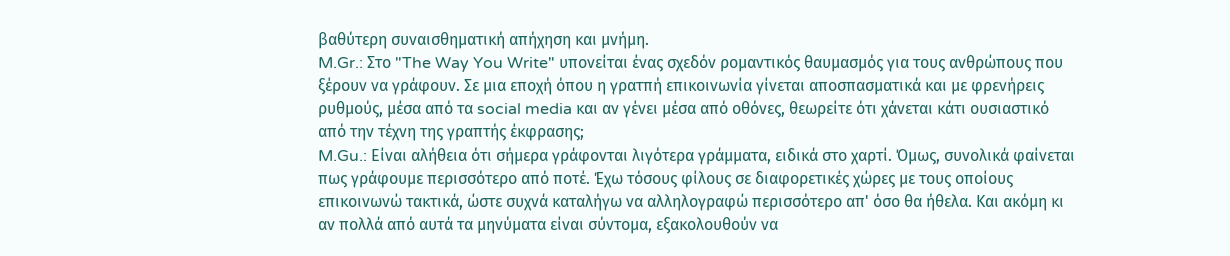βαθύτερη συναισθηματική απήχηση και μνήμη.
M.Gr.: Στο "The Way You Write" υπονείται ένας σχεδόν ρομαντικός θαυμασμός για τους ανθρώπους που ξέρουν να γράφουν. Σε μια εποχή όπου η γρατπή επικοινωνία γίνεται αποσπασματικά και με φρενήρεις ρυθμούς, μέσα από τα social media και αν γένει μέσα από οθόνες, θεωρείτε ότι χάνεται κάτι ουσιαστικό από την τέχνη της γραπτής έκφρασης;
M.Gu.: Είναι αλήθεια ότι σήμερα γράφονται λιγότερα γράμματα, ειδικά στο χαρτί. Όμως, συνολικά φαίνεται πως γράφουμε περισσότερο από ποτέ. Έχω τόσους φίλους σε διαφορετικές χώρες με τους οποίους επικοινωνώ τακτικά, ώστε συχνά καταλήγω να αλληλογραφώ περισσότερο απ' όσο θα ήθελα. Και ακόμη κι αν πολλά από αυτά τα μηνύματα είναι σύντομα, εξακολουθούν να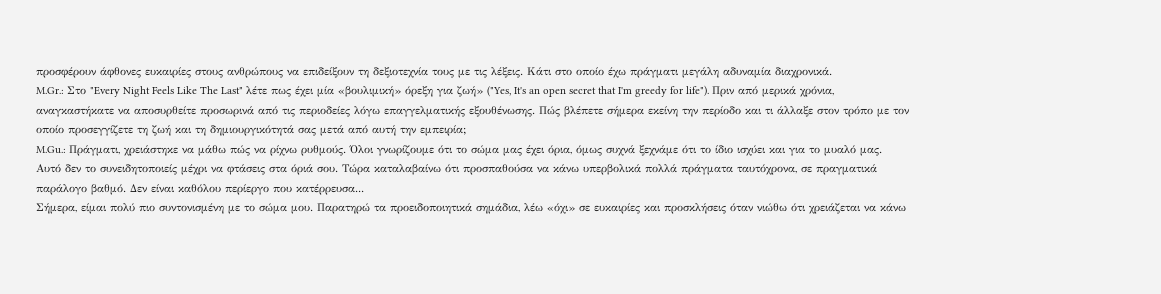προσφέρουν άφθονες ευκαιρίες στους ανθρώπους να επιδείξουν τη δεξιοτεχνία τους με τις λέξεις. Κάτι στο οποίο έχω πράγματι μεγάλη αδυναμία διαχρονικά.
M.Gr.: Στο "Every Night Feels Like The Last" λέτε πως έχει μία «βουλιμική» όρεξη για ζωή» ("Yes, It's an open secret that I'm greedy for life"). Πριν από μερικά χρόνια, αναγκαστήκατε να αποσυρθείτε προσωρινά από τις περιοδείες λόγω επαγγελματικής εξουθένωσης. Πώς βλέπετε σήμερα εκείνη την περίοδο και τι άλλαξε στον τρόπο με τον οποίο προσεγγίζετε τη ζωή και τη δημιουργικότητά σας μετά από αυτή την εμπειρία;
M.Gu.: Πράγματι, χρειάστηκε να μάθω πώς να ρίχνω ρυθμούς. Όλοι γνωρίζουμε ότι το σώμα μας έχει όρια, όμως συχνά ξεχνάμε ότι το ίδιο ισχύει και για το μυαλό μας. Αυτό δεν το συνειδητοποιείς μέχρι να φτάσεις στα όριά σου. Τώρα καταλαβαίνω ότι προσπαθούσα να κάνω υπερβολικά πολλά πράγματα ταυτόχρονα, σε πραγματικά παράλογο βαθμό. Δεν είναι καθόλου περίεργο που κατέρρευσα...
Σήμερα, είμαι πολύ πιο συντονισμένη με το σώμα μου. Παρατηρώ τα προειδοποιητικά σημάδια, λέω «όχι» σε ευκαιρίες και προσκλήσεις όταν νιώθω ότι χρειάζεται να κάνω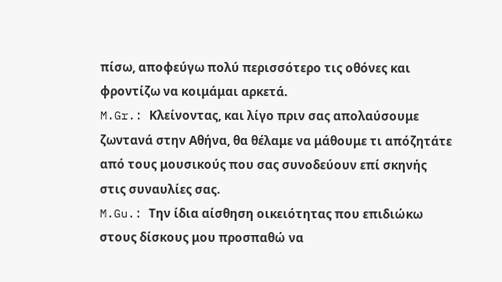πίσω, αποφεύγω πολύ περισσότερο τις οθόνες και φροντίζω να κοιμάμαι αρκετά.
M.Gr.: Κλείνοντας, και λίγο πριν σας απολαύσουμε ζωντανά στην Αθήνα, θα θέλαμε να μάθουμε τι απόζητάτε από τους μουσικούς που σας συνοδεύουν επί σκηνής στις συναυλίες σας.
M.Gu.: Την ίδια αίσθηση οικειότητας που επιδιώκω στους δίσκους μου προσπαθώ να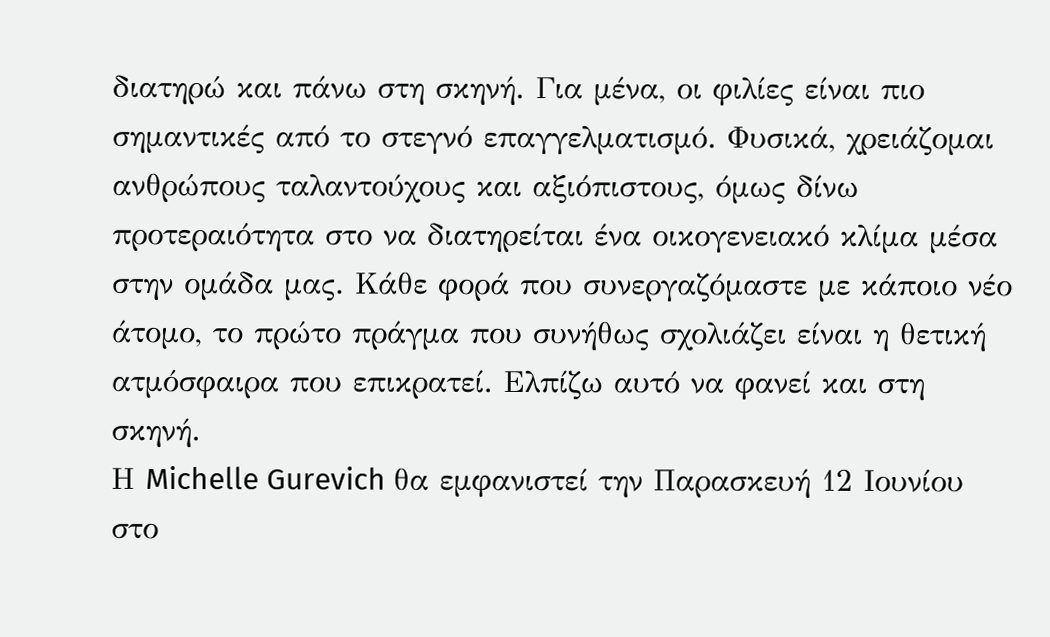διατηρώ και πάνω στη σκηνή. Για μένα, οι φιλίες είναι πιο σημαντικές από το στεγνό επαγγελματισμό. Φυσικά, χρειάζομαι ανθρώπους ταλαντούχους και αξιόπιστους, όμως δίνω προτεραιότητα στο να διατηρείται ένα οικογενειακό κλίμα μέσα στην ομάδα μας. Κάθε φορά που συνεργαζόμαστε με κάποιο νέο άτομο, το πρώτο πράγμα που συνήθως σχολιάζει είναι η θετική ατμόσφαιρα που επικρατεί. Ελπίζω αυτό να φανεί και στη σκηνή.
Η Michelle Gurevich θα εμφανιστεί την Παρασκευή 12 Ιουνίου στο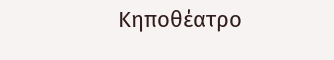Κηποθέατρο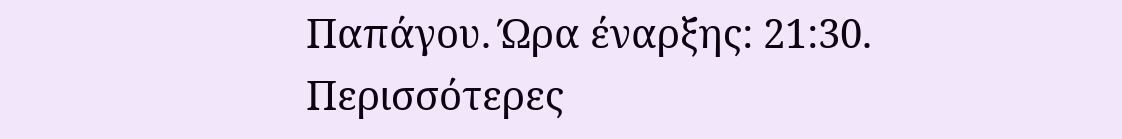Παπάγου. Ώρα έναρξης: 21:30. Περισσότερες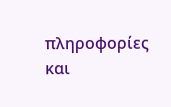πληροφορίες και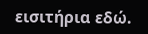εισιτήρια εδώ.